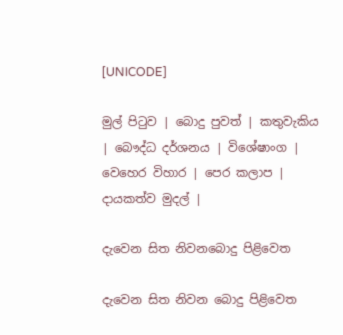[UNICODE]

මුල් පිටුව | බොදු පුවත් | කතුවැකිය | බෞද්ධ දර්ශනය | විශේෂාංග | වෙහෙර විහාර | පෙර කලාප | දායකත්ව මුදල් |

දැවෙන සිත නිවනබොදු පිළිවෙත

දැවෙන සිත නිවන බොදු පිළිවෙත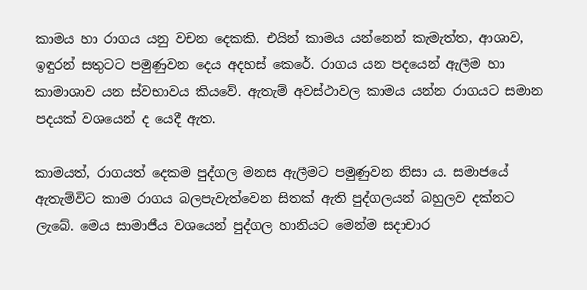කාමය හා රාගය යනු වචන දෙකකි. එයින් කාමය යන්නෙන් කැමැත්ත, ආශාව, ඉඳුරන් සතුටට පමුණුවන දෙය අදහස් කෙරේ. රාගය යන පදයෙන් ඇලීම හා කාමාශාව යන ස්වභාවය කියවේ. ඇතැම් අවස්ථාවල කාමය යන්න රාගයට සමාන පදයක් වශයෙන් ද යෙදී ඇත.

කාමයත්, රාගයත් දෙකම පුද්ගල මනස ඇලීමට පමුණුවන නිසා ය. සමාජයේ ඇතැම්විට කාම රාගය බලපැවැත්වෙන සිතක් ඇති පුද්ගලයන් බහුලව දක්නට ලැබේ. මෙය සාමාජීය වශයෙන් පුද්ගල හානියට මෙන්ම සදාචාර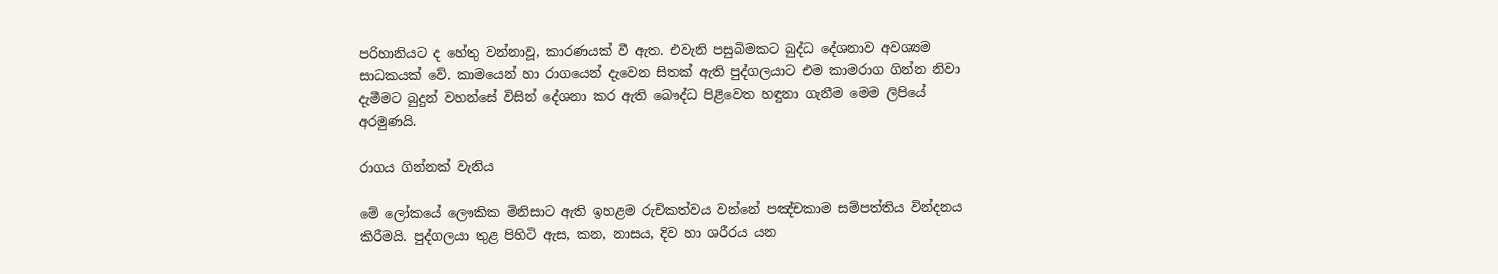පරිහානියට ද හේතු වන්නාවූ, කාරණයක් වී ඇත. එවැනි පසුබිමකට බුද්ධ දේශනාව අවශ්‍යම සාධකයක් වේ. කාමයෙන් හා රාගයෙන් දැවෙන සිතක් ඇති පුද්ගලයාට එම කාමරාග ගින්න නිවා දැමීමට බුදුන් වහන්සේ විසින් දේශනා කර ඇති බෞද්ධ පිළිවෙත හඳුනා ගැනීම මෙම ලිපියේ අරමුණයි.

රාගය ගින්නක් වැනිය

මේ ලෝකයේ ලෞකික මිනිසාට ඇති ඉහළම රුචිකත්වය වන්නේ පඤ්චකාම සම්පත්තිය වින්දනය කිරීමයි. පුද්ගලයා තුළ පිහිටි ඇස, කන, නාසය, දිව හා ශරීරය යන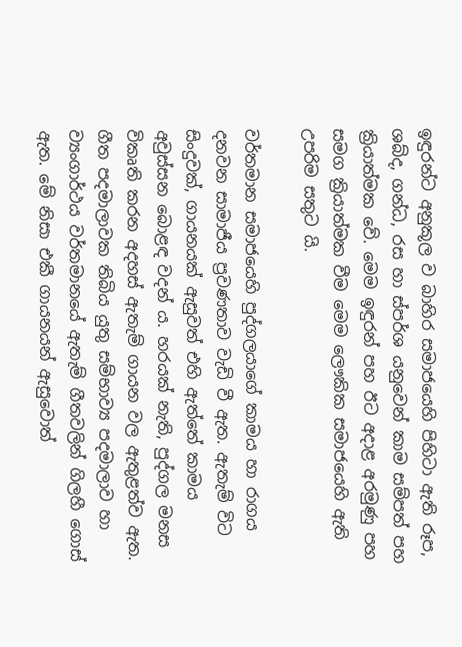ඉඳුරන්ට අනුකූල ව බාහිර සමාජයෙහි පිහිටා ඇති රූප, ශබ්ද, ගන්ධ, රස හා ස්පර්ශ යනුවෙන් කාම සම්පත් පහ ක්‍රියාත්මක වේ. මෙම ඉඳුරන් පහ ඊට අදාළ අරමුණු පහ සමග ක්‍රියාත්මක වීම මෙම ලෞකික සමාජයෙහි ඇති උපරිම සතුට යි.

වර්තමාන සමාජයෙහි පුද්ගලයාගේ කාමය හා රාගය දනවන සාමාජීය ප්‍රවණතාව වැඩි වී ඇත. ඇතැම් විට සිංදුවක්, ගායනයක් ඇසුවත් එහි ඇත්තේ කාමය අවුස්සන බොළඳ වදන් ය. හරයක් නැති, පුද්ගල මනස විකෘති කරන අදහස් ඇතැම් ගායන වල ඇතුළත්ව ඇත. ගීත පදමාලාවක තිබිය යුතු සම්භාව්‍ය පදමාලාව හා ව්‍යංගාර්ථය වර්තමානයේ ඇතැම් ගීතවලින් ගිලහී ගොස් ඇත. මේ නිසා එකී ගායනයන් ඇසුවොත්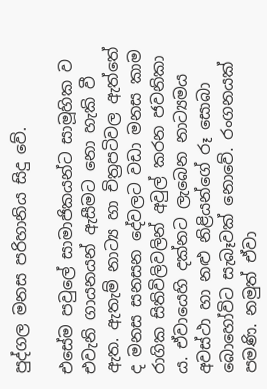පුද්ගල මනස පරිහානිය සිදු වේ.

එසේම පවුලේ සාමාජිකයන්ට සාමූහික ව එවැනි ගායනයන් ඇසීමට නො හැකි වී ඇත. ඇතැම් නාට්‍ය හා චිත්‍රපටිවල ඇත්තේ ද මනස සනසන දේවලට වඩා මනස කාම රාගික සිතිවිලිවලින් අවුල් කරන ජවනිකා ය. ඒවායෙහි දක්නට ලැබෙන නාට්‍යමය අවස්ථා හා නළු නිළියන්ගේ රූ සොබා බොහෝවිට සැබෑවක් නොවේ. රංගනයක් පමණි. නමුත් ඒවා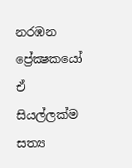නරඹන ප්‍රේක්‍ෂකයෝ ඒ සියල්ලක්ම සත්‍ය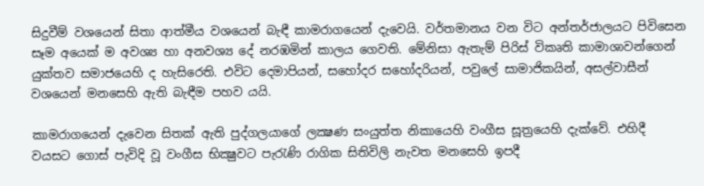සිදුවීම් වශයෙන් සිතා ආත්මීය වශයෙන් බැඳී කාමරාගයෙන් දැවෙයි. වර්තමානය වන විට අන්තර්ජාලයට පිවිසෙන සෑම අයෙක් ම අවශ්‍ය හා අනවශ්‍ය දේ නරඹමින් කාලය ගෙවති. මේනිසා ඇතැම් පිරිස් විකෘති කාමාශාවන්ගෙන් යුක්තව සමාජයෙහි ද හැසිරෙති. එවිට දෙමාපියන්, සහෝදර සහෝදරියන්, පවුලේ සාමාජිකයින්, අසල්වාසීන් වශයෙන් මනසෙහි ඇති බැඳීම පහව යයි.

කාමරාගයෙන් දැවෙන සිතක් ඇති පුද්ගලයාගේ ලක්‍ෂණ සංයුත්ත නිකායෙහි වංගීස සූත්‍රයෙහි දැක්වේ. එහිදී වයසට ගොස් පැවිදි වූ වංගීස භික්‍ෂුවට පැරැණි රාගික සිතිවිලි නැවත මනසෙහි ඉපදී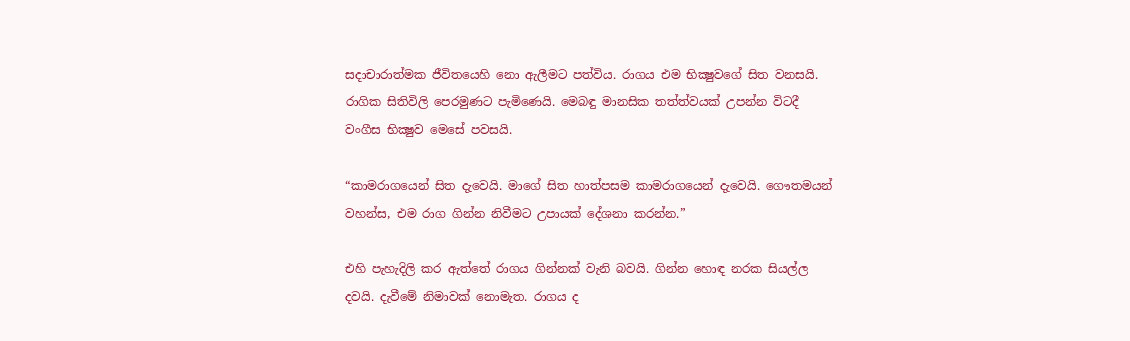සදාචාරාත්මක ජීවිතයෙහි නො ඇලීමට පත්විය. රාගය එම භික්‍ෂුවගේ සිත වනසයි. රාගික සිතිවිලි පෙරමුණට පැමිණෙයි. මෙබඳු මානසික තත්ත්වයක් උපන්න විටදී වංගීස භික්‍ෂුව මෙසේ පවසයි.

“කාමරාගයෙන් සිත දැවෙයි. මාගේ සිත හාත්පසම කාමරාගයෙන් දැවෙයි. ගෞතමයන් වහන්ස, එම රාග ගින්න නිවීමට උපායක් දේශනා කරන්න.”

එහි පැහැදිලි කර ඇත්තේ රාගය ගින්නක් වැනි බවයි. ගින්න හොඳ නරක සියල්ල දවයි. දැවීමේ නිමාවක් නොමැත. රාගය ද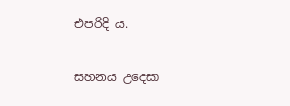එපරිදි ය.

සහනය උදෙසා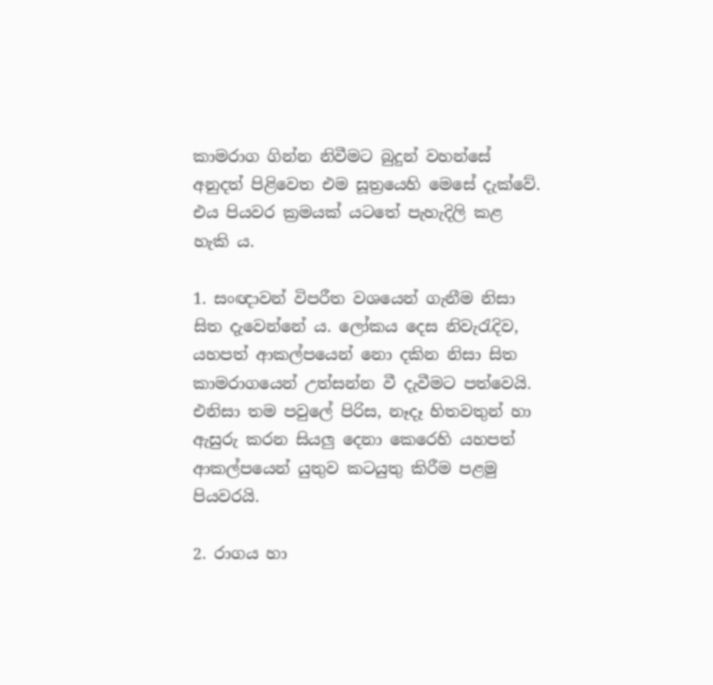කාමරාග ගින්න නිවීමට බුදුන් වහන්සේ අනුදත් පිළිවෙත එම සූත්‍රයෙහි මෙසේ දැක්වේ. එය පියවර ක්‍රමයක් යටතේ පැහැදිලි කළ හැකි ය.

1. සංඥාවන් විපරීත වශයෙන් ගැනීම නිසා සිත දැවෙන්නේ ය. ලෝකය දෙස නිවැරැදිව, යහපත් ආකල්පයෙන් නො දකින නිසා සිත කාමරාගයෙන් උත්සන්න වී දැවීමට පත්වෙයි. එනිසා තම පවුලේ පිරිස, නෑදෑ හිතවතුන් හා ඇසුරු කරන සියලු දෙනා කෙරෙහි යහපත් ආකල්පයෙන් යුතුව කටයුතු කිරීම පළමු පියවරයි.

2. රාගය හා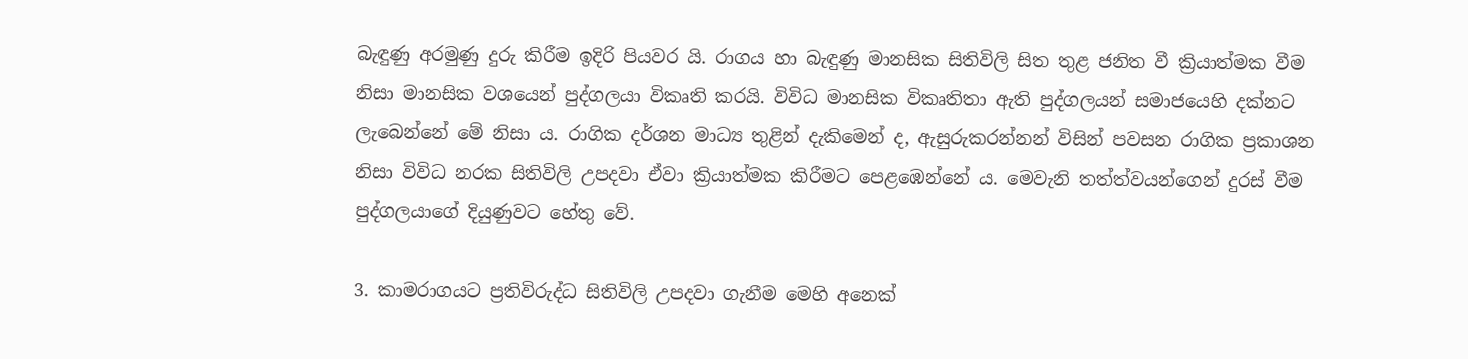බැඳුණු අරමුණු දුරු කිරීම ඉදිරි පියවර යි. රාගය හා බැඳුණු මානසික සිතිවිලි සිත තුළ ජනිත වී ක්‍රියාත්මක වීම නිසා මානසික වශයෙන් පුද්ගලයා විකෘති කරයි. විවිධ මානසික විකෘතිතා ඇති පුද්ගලයන් සමාජයෙහි දක්නට ලැබෙන්නේ මේ නිසා ය. රාගික දර්ශන මාධ්‍ය තුළින් දැකිමෙන් ද, ඇසුරුකරන්නන් විසින් පවසන රාගික ප්‍රකාශන නිසා විවිධ නරක සිතිවිලි උපදවා ඒවා ක්‍රියාත්මක කිරීමට පෙළඹෙන්නේ ය. මෙවැනි තත්ත්වයන්ගෙන් දුරස් වීම පුද්ගලයාගේ දියුණුවට හේතු වේ.

3. කාමරාගයට ප්‍රතිවිරුද්ධ සිතිවිලි උපදවා ගැනීම මෙහි අනෙක්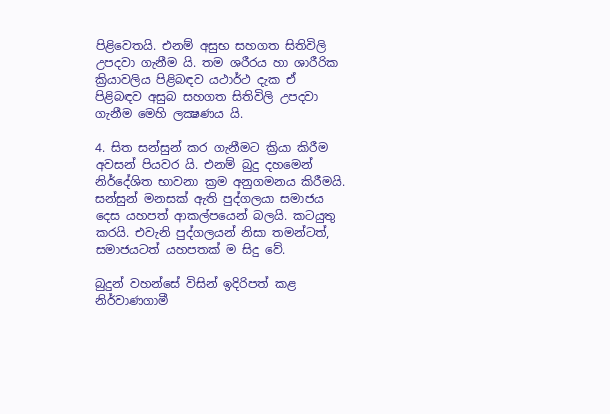පිළිවෙතයි. එනම් අසුභ සහගත සිතිවිලි උපදවා ගැනීම යි. තම ශරීරය හා ශාරීරික ක්‍රියාවලිය පිළිබඳව යථාර්ථ දැක ඒ පිළිබඳව අසුබ සහගත සිතිවිලි උපදවා ගැනීම මෙහි ලක්‍ෂණය යි.

4. සිත සන්සුන් කර ගැනීමට ක්‍රියා කිරීම අවසන් පියවර යි. එනම් බුදු දහමෙන් නිර්දේශිත භාවනා ක්‍රම අනුගමනය කිරීමයි. සන්සුන් මනසක් ඇති පුද්ගලයා සමාජය දෙස යහපත් ආකල්පයෙන් බලයි. කටයුතු කරයි. එවැනි පුද්ගලයන් නිසා තමන්ටත්, සමාජයටත් යහපතක් ම සිදු වේ.

බුදුන් වහන්සේ විසින් ඉදිරිපත් කළ නිර්වාණගාමී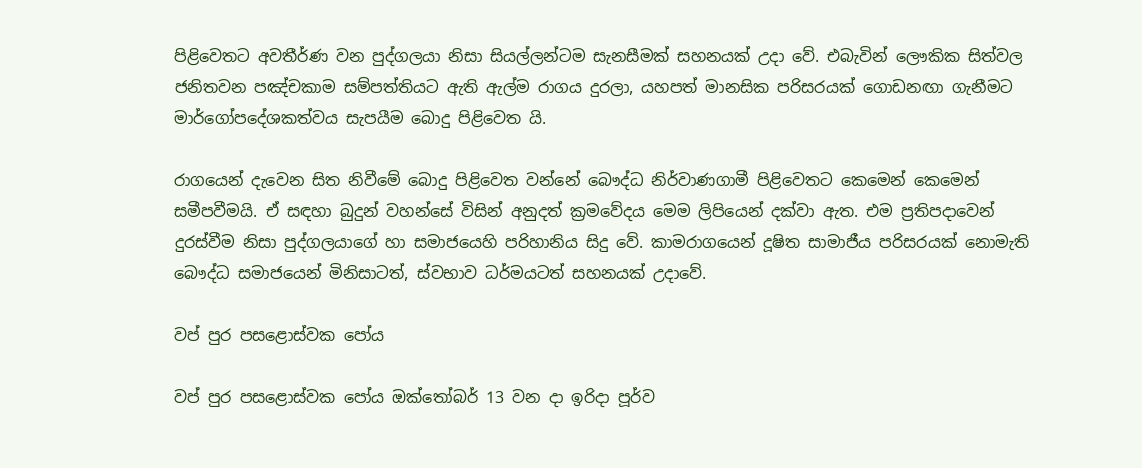පිළිවෙතට අවතීර්ණ වන පුද්ගලයා නිසා සියල්ලන්ටම සැනසීමක් සහනයක් උදා වේ. එබැවින් ලෞකික සිත්වල ජනිතවන පඤ්චකාම සම්පත්තියට ඇති ඇල්ම රාගය දුරලා, යහපත් මානසික පරිසරයක් ගොඩනඟා ගැනීමට මාර්ගෝපදේශකත්වය සැපයීම බොදු පිළිවෙත යි.

රාගයෙන් දැවෙන සිත නිවීමේ බොදු පිළිවෙත වන්නේ බෞද්ධ නිර්වාණගාමී පිළිවෙතට කෙමෙන් කෙමෙන් සමීපවීමයි. ඒ සඳහා බුදුන් වහන්සේ විසින් අනුදත් ක්‍රමවේදය මෙම ලිපියෙන් දක්වා ඇත. එම ප්‍රතිපදාවෙන් දුරස්වීම නිසා පුද්ගලයාගේ හා සමාජයෙහි පරිහානිය සිදු වේ. කාමරාගයෙන් දූෂිත සාමාජීය පරිසරයක් නොමැති බෞද්ධ සමාජයෙන් මිනිසාටත්, ස්වභාව ධර්මයටත් සහනයක් උදාවේ.

වප් පුර පසළොස්වක පෝය

වප් පුර පසළොස්වක පෝය ඔක්තෝබර් 13 වන දා ඉරිදා පූර්ව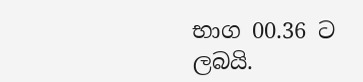භාග 00.36 ට ලබයි.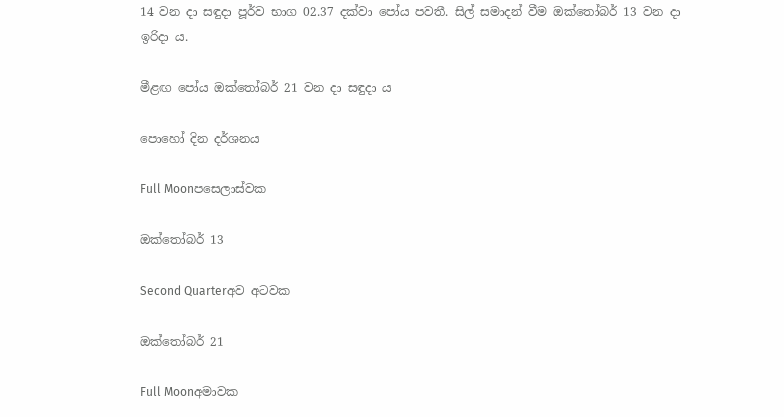14 වන දා සඳුදා පූර්ව භාග 02.37 දක්වා පෝය පවතී. සිල් සමාදන් වීම ඔක්තෝබර් 13 වන දා
ඉරිදා ය.

මීළඟ පෝය ඔක්තෝබර් 21 වන දා සඳුදා ය

පොහෝ දින දර්ශනය

Full Moonපසෙලාස්වක

ඔක්තෝබර් 13

Second Quarterඅව අටවක

ඔක්තෝබර් 21

Full Moonඅමාවක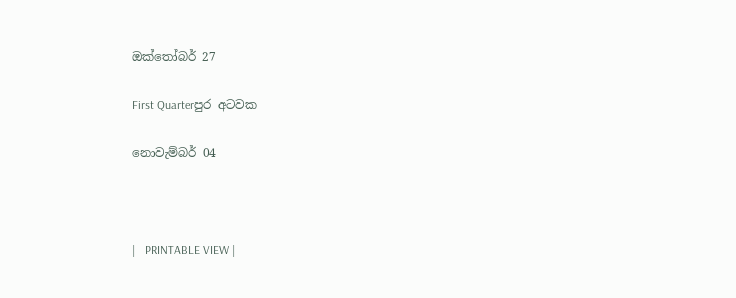ඔක්තෝබර් 27

First Quarterපුර අටවක

නොවැම්බර් 04



|   PRINTABLE VIEW |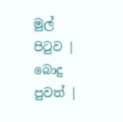මුල් පිටුව | බොදු පුවත් |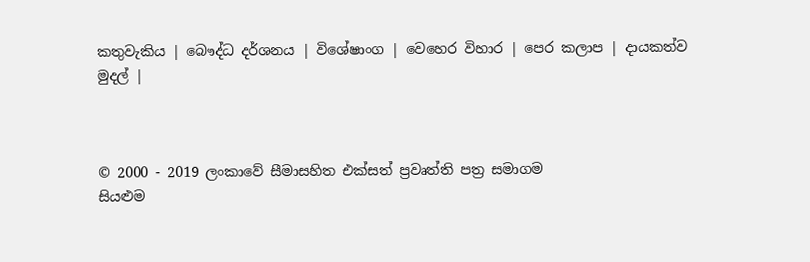කතුවැකිය | බෞද්ධ දර්ශනය | විශේෂාංග | වෙහෙර විහාර | පෙර කලාප | දායකත්ව මුදල් |



© 2000 - 2019 ලංකාවේ සීමාසහිත එක්සත් ප්‍රවෘත්ති පත්‍ර සමාගම
සියළුම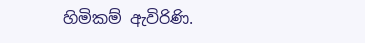හිමිකම් ඇවිරිණි.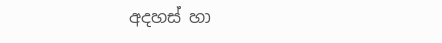අදහස් හා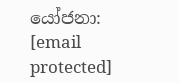යෝජනා: [email protected]